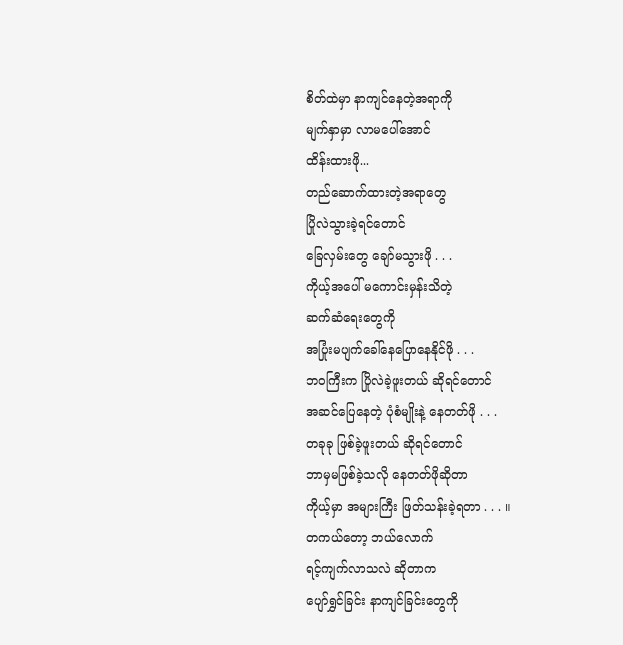စိတ်ထဲမှာ နာကျင်နေတဲ့အရာကို
မျက်နှာမှာ လာမပေါ်အောင်
ထိန်းထားဖို...
တည်ဆောက်ထားတဲ့အရာတွေ
ပြိုလဲသွားခဲ့ရင်တောင်
ခြေလှမ်းတွေ ချော်မသွားဖို . . .
ကိုယ့်အပေါ် မကောင်းမှန်းသိတဲ့
ဆက်ဆံရေးတွေကို
အပြုံးမပျက်ခေါ်နေပြောနေနိုင်ဖို . . .
ဘဝကြီးက ပြိုလဲခဲ့ဖူးတယ် ဆိုရင်တောင်
အဆင်ပြေနေတဲ့ ပုံစံမျိုးနဲ့ နေတတ်ဖို . . .
တခုခု ဖြစ်ခဲ့ဖူးတယ် ဆိုရင်တောင်
ဘာမှမဖြစ်ခဲ့သလို နေတတ်ဖိုဆိုတာ
ကိုယ့်မှာ အများကြီး ဖြတ်သန်းခဲ့ရတာ . . . ။
တကယ်တော့ ဘယ်လောက်
ရင့်ကျက်လာသလဲ ဆိုတာက
ပျော်ရွှင်ခြင်း နာကျင်ခြင်းတွေကို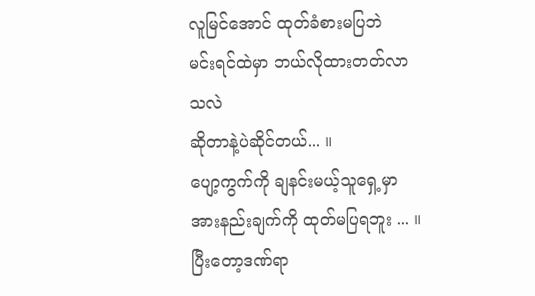လူမြင်အောင် ထုတ်ခံစားမပြဘဲ
မင်းရင်ထဲမှာ ဘယ်လိုထားတတ်လာသလဲ
ဆိုတာနဲ့ပဲဆိုင်တယ်... ။
ပျော့ကွက်ကို ချနင်းမယ့်သူရှေ့မှာ
အားနည်းချက်ကို ထုတ်မပြရဘူး ... ။
ပြီးတော့ဒဏ်ရာ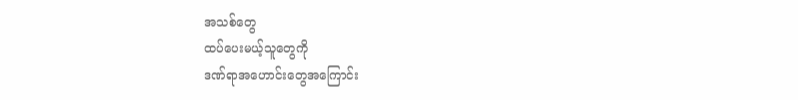အသစ်တွေ
ထပ်ပေးမယ့်သူတွေကို
ဒဏ်ရာအဟောင်းတွေအကြောင်း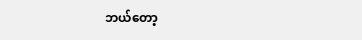ဘယ်တော့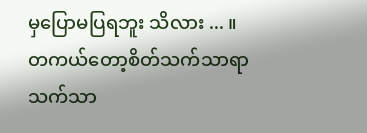မှပြောမပြရဘူး သိလား ... ။
တကယ်တော့စိတ်သက်သာရာ
သက်သာ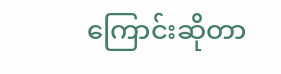ကြောင်းဆိုတာ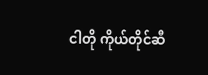ငါတို ကိုယ်တိုင်ဆီ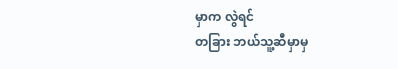မှာက လွဲရင်
တခြား ဘယ်သူ့ဆီမှာမှ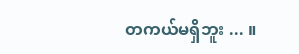တကယ်မရှိဘူး ... ။